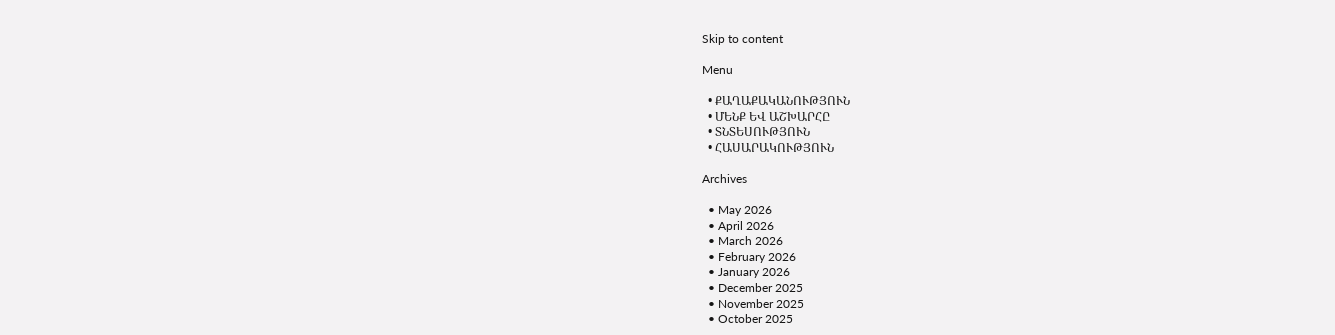Skip to content

Menu

  • ՔԱՂԱՔԱԿԱՆՈՒԹՅՈՒՆ
  • ՄԵՆՔ ԵՎ ԱՇԽԱՐՀԸ
  • ՏՆՏԵՍՈՒԹՅՈՒՆ
  • ՀԱՍԱՐԱԿՈՒԹՅՈՒՆ

Archives

  • May 2026
  • April 2026
  • March 2026
  • February 2026
  • January 2026
  • December 2025
  • November 2025
  • October 2025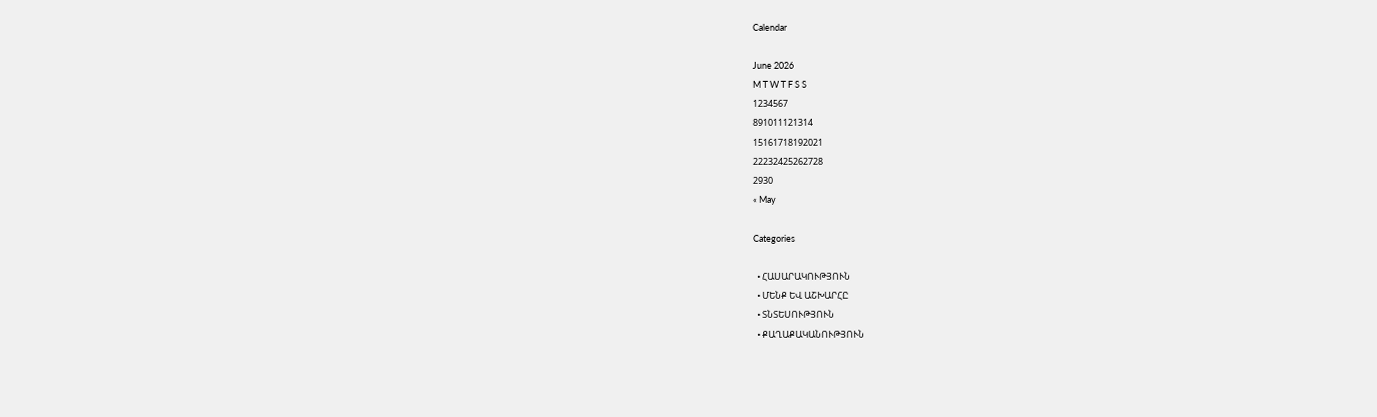Calendar

June 2026
M T W T F S S
1234567
891011121314
15161718192021
22232425262728
2930
« May

Categories

  • ՀԱՍԱՐԱԿՈՒԹՅՈՒՆ
  • ՄԵՆՔ ԵՎ ԱՇԽԱՐՀԸ
  • ՏՆՏԵՍՈՒԹՅՈՒՆ
  • ՔԱՂԱՔԱԿԱՆՈՒԹՅՈՒՆ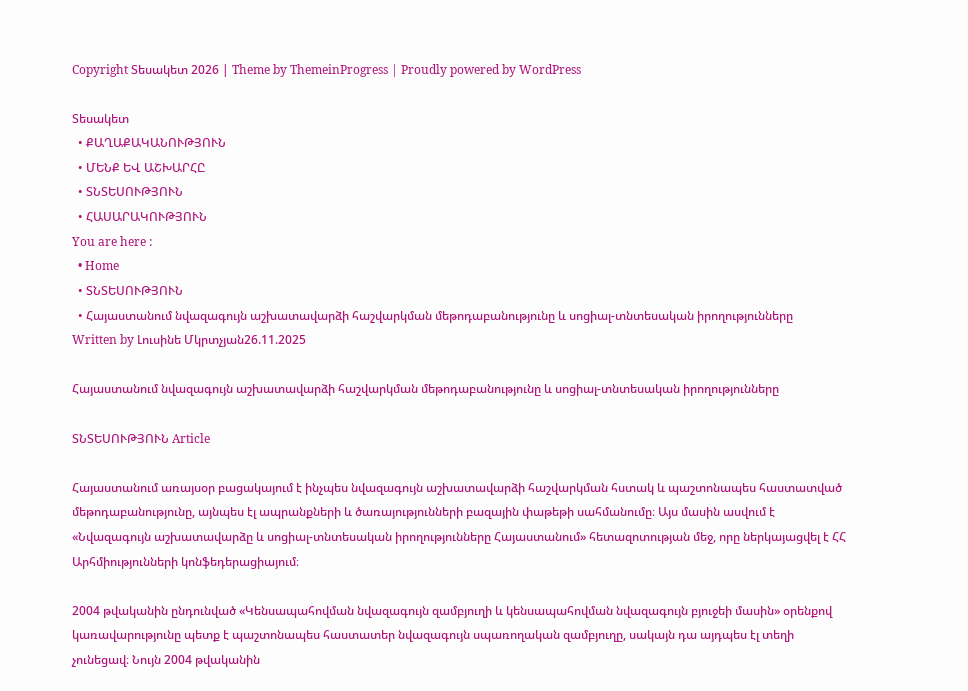Copyright Տեսակետ 2026 | Theme by ThemeinProgress | Proudly powered by WordPress

Տեսակետ
  • ՔԱՂԱՔԱԿԱՆՈՒԹՅՈՒՆ
  • ՄԵՆՔ ԵՎ ԱՇԽԱՐՀԸ
  • ՏՆՏԵՍՈՒԹՅՈՒՆ
  • ՀԱՍԱՐԱԿՈՒԹՅՈՒՆ
You are here :
  • Home
  • ՏՆՏԵՍՈՒԹՅՈՒՆ
  • Հայաստանում նվազագույն աշխատավարձի հաշվարկման մեթոդաբանությունը և սոցիալ-տնտեսական իրողությունները
Written by Լուսինե Մկրտչյան26.11.2025

Հայաստանում նվազագույն աշխատավարձի հաշվարկման մեթոդաբանությունը և սոցիալ-տնտեսական իրողությունները

ՏՆՏԵՍՈՒԹՅՈՒՆ Article

Հայաստանում առայսօր բացակայում է ինչպես նվազագույն աշխատավարձի հաշվարկման հստակ և պաշտոնապես հաստատված մեթոդաբանությունը, այնպես էլ ապրանքների և ծառայությունների բազային փաթեթի սահմանումը։ Այս մասին ասվում է «Նվազագույն աշխատավարձը և սոցիալ-տնտեսական իրողությունները Հայաստանում» հետազոտության մեջ, որը ներկայացվել է ՀՀ Արհմիությունների կոնֆեդերացիայում։

2004 թվականին ընդունված «Կենսապահովման նվազագույն զամբյուղի և կենսապահովման նվազագույն բյուջեի մասին» օրենքով կառավարությունը պետք է պաշտոնապես հաստատեր նվազագույն սպառողական զամբյուղը, սակայն դա այդպես էլ տեղի չունեցավ։ Նույն 2004 թվականին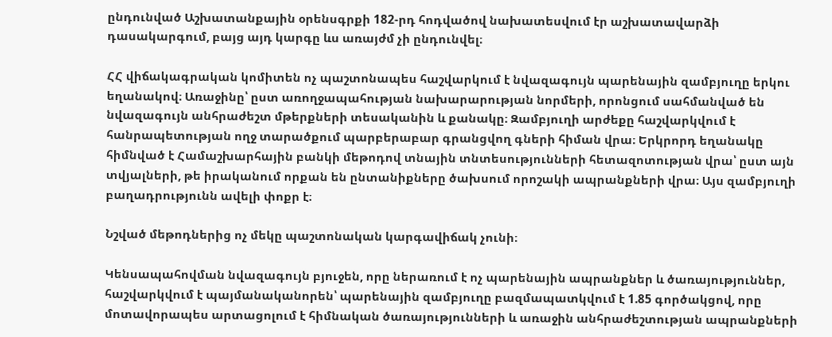ընդունված Աշխատանքային օրենսգրքի 182-րդ հոդվածով նախատեսվում էր աշխատավարձի դասակարգում, բայց այդ կարգը ևս առայժմ չի ընդունվել։

ՀՀ վիճակագրական կոմիտեն ոչ պաշտոնապես հաշվարկում է նվազագույն պարենային զամբյուղը երկու եղանակով։ Առաջինը՝ ըստ առողջապահության նախարարության նորմերի, որոնցում սահմանված են նվազագույն անհրաժեշտ մթերքների տեսականին և քանակը։ Զամբյուղի արժեքը հաշվարկվում է հանրապետության ողջ տարածքում պարբերաբար գրանցվող գների հիման վրա։ Երկրորդ եղանակը հիմնված է Համաշխարհային բանկի մեթոդով տնային տնտեսությունների հետազոտության վրա՝ ըստ այն տվյալների, թե իրականում որքան են ընտանիքները ծախսում որոշակի ապրանքների վրա։ Այս զամբյուղի բաղադրությունն ավելի փոքր է։

Նշված մեթոդներից ոչ մեկը պաշտոնական կարգավիճակ չունի։

Կենսապահովման նվազագույն բյուջեն, որը ներառում է ոչ պարենային ապրանքներ և ծառայություններ, հաշվարկվում է պայմանականորեն՝ պարենային զամբյուղը բազմապատկվում է 1.85 գործակցով, որը մոտավորապես արտացոլում է հիմնական ծառայությունների և առաջին անհրաժեշտության ապրանքների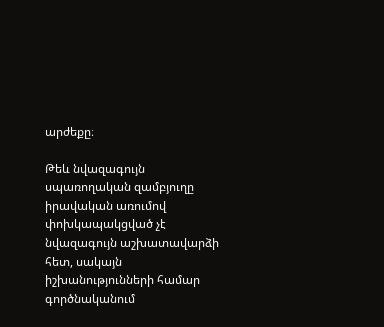արժեքը։

Թեև նվազագույն սպառողական զամբյուղը իրավական առումով փոխկապակցված չէ նվազագույն աշխատավարձի հետ, սակայն իշխանությունների համար գործնականում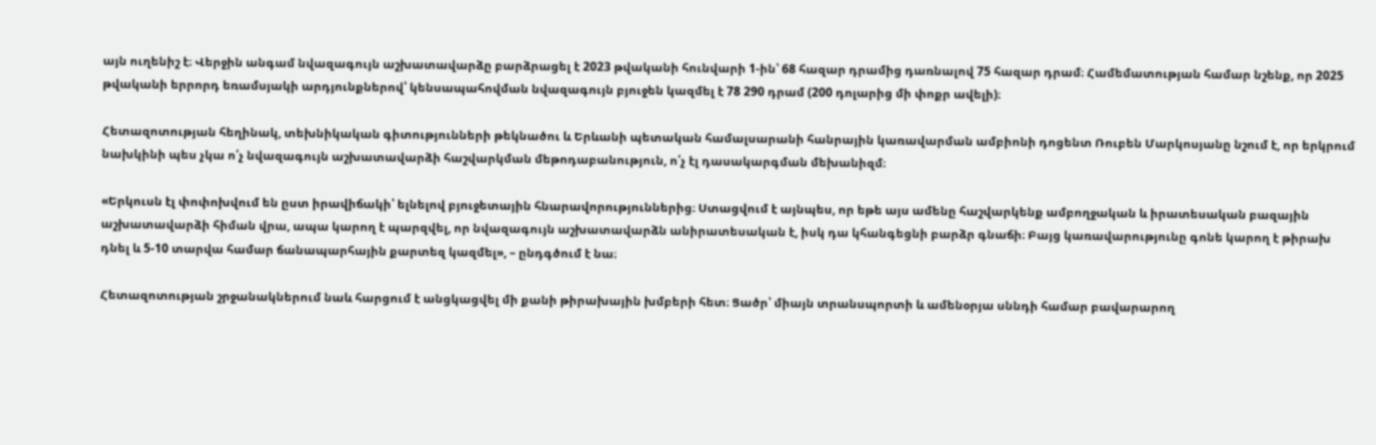այն ուղենիշ է։ Վերջին անգամ նվազագույն աշխատավարձը բարձրացել է 2023 թվականի հունվարի 1-ին՝ 68 հազար դրամից դառնալով 75 հազար դրամ։ Համեմատության համար նշենք, որ 2025 թվականի երրորդ եռամսյակի արդյունքներով՝ կենսապահովման նվազագույն բյուջեն կազմել է 78 290 դրամ (200 դոլարից մի փոքր ավելի)։

Հետազոտության հեղինակ, տեխնիկական գիտությունների թեկնածու և Երևանի պետական համալսարանի հանրային կառավարման ամբիոնի դոցենտ Ռուբեն Մարկոսյանը նշում է, որ երկրում նախկինի պես չկա ո՛չ նվազագույն աշխատավարձի հաշվարկման մեթոդաբանություն, ո՛չ էլ դասակարգման մեխանիզմ։

«Երկուսն էլ փոփոխվում են ըստ իրավիճակի՝ ելնելով բյուջետային հնարավորություններից։ Ստացվում է այնպես, որ եթե այս ամենը հաշվարկենք ամբողջական և իրատեսական բազային աշխատավարձի հիման վրա, ապա կարող է պարզվել, որ նվազագույն աշխատավարձն անիրատեսական է, իսկ դա կհանգեցնի բարձր գնաճի։ Բայց կառավարությունը գոնե կարող է թիրախ դնել և 5-10 տարվա համար ճանապարհային քարտեզ կազմել», – ընդգծում է նա։

Հետազոտության շրջանակներում նաև հարցում է անցկացվել մի քանի թիրախային խմբերի հետ։ Ցածր՝ միայն տրանսպորտի և ամենօրյա սննդի համար բավարարող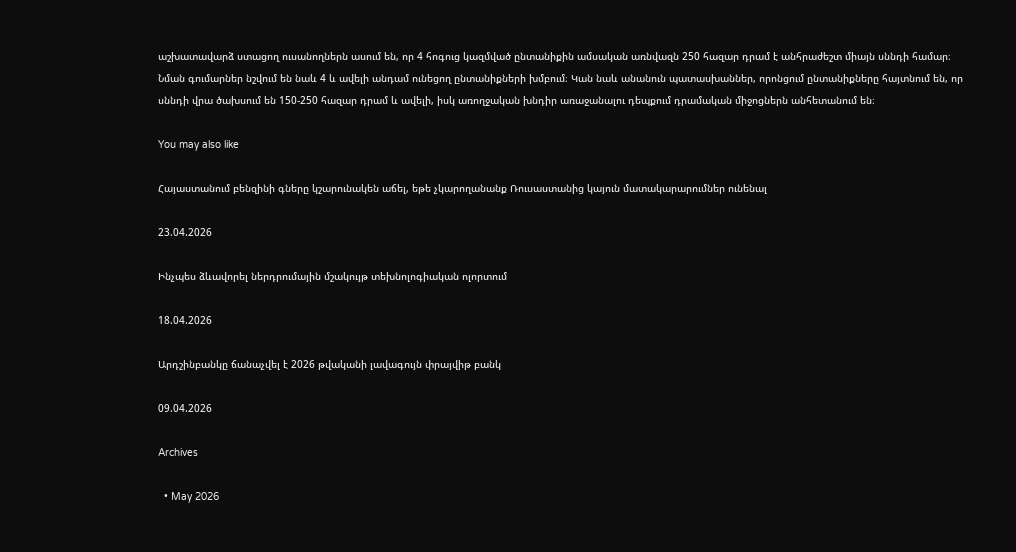աշխատավարձ ստացող ուսանողներն ասում են, որ 4 հոգուց կազմված ընտանիքին ամսական առնվազն 250 հազար դրամ է անհրաժեշտ միայն սննդի համար։ Նման գումարներ նշվում են նաև 4 և ավելի անդամ ունեցող ընտանիքների խմբում։ Կան նաև անանուն պատասխաններ, որոնցում ընտանիքները հայտնում են, որ սննդի վրա ծախսում են 150-250 հազար դրամ և ավելի, իսկ առողջական խնդիր առաջանալու դեպքում դրամական միջոցներն անհետանում են։

You may also like

Հայաստանում բենզինի գները կշարունակեն աճել, եթե չկարողանանք Ռուսաստանից կայուն մատակարարումներ ունենալ

23.04.2026

Ինչպես ձևավորել ներդրումային մշակույթ տեխնոլոգիական ոլորտում

18.04.2026

Արդշինբանկը ճանաչվել է 2026 թվականի լավագույն փրայվիթ բանկ

09.04.2026

Archives

  • May 2026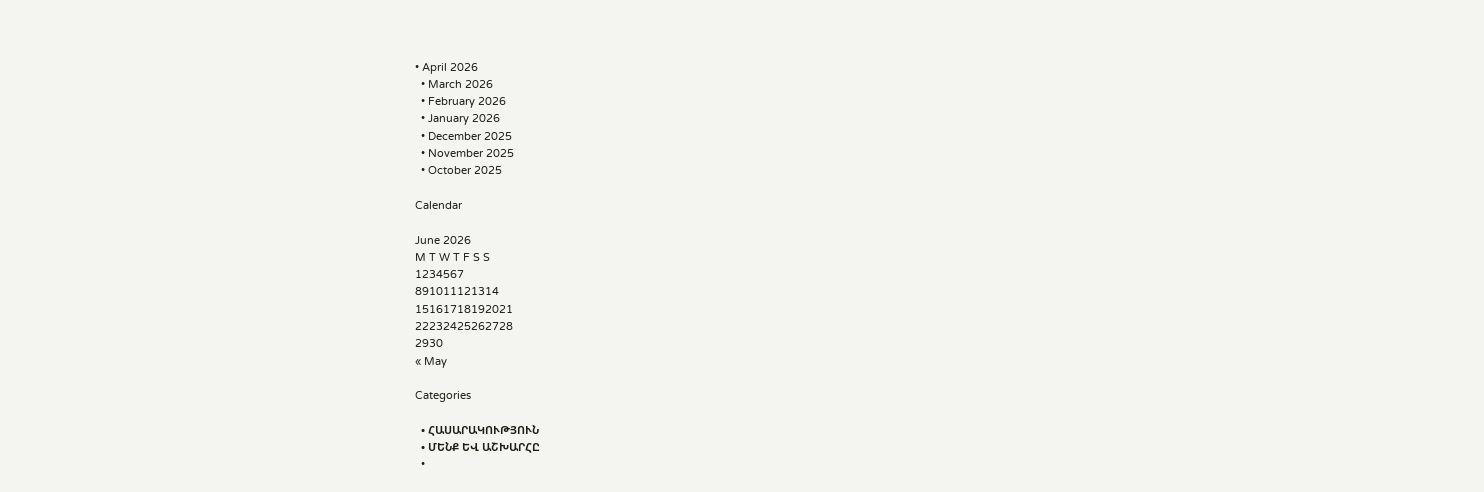• April 2026
  • March 2026
  • February 2026
  • January 2026
  • December 2025
  • November 2025
  • October 2025

Calendar

June 2026
M T W T F S S
1234567
891011121314
15161718192021
22232425262728
2930
« May

Categories

  • ՀԱՍԱՐԱԿՈՒԹՅՈՒՆ
  • ՄԵՆՔ ԵՎ ԱՇԽԱՐՀԸ
  •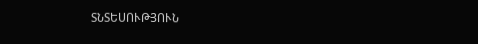ՏՆՏԵՍՈՒԹՅՈՒՆ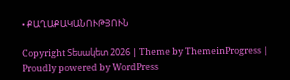• ՔԱՂԱՔԱԿԱՆՈՒԹՅՈՒՆ

Copyright Տեսակետ 2026 | Theme by ThemeinProgress | Proudly powered by WordPress